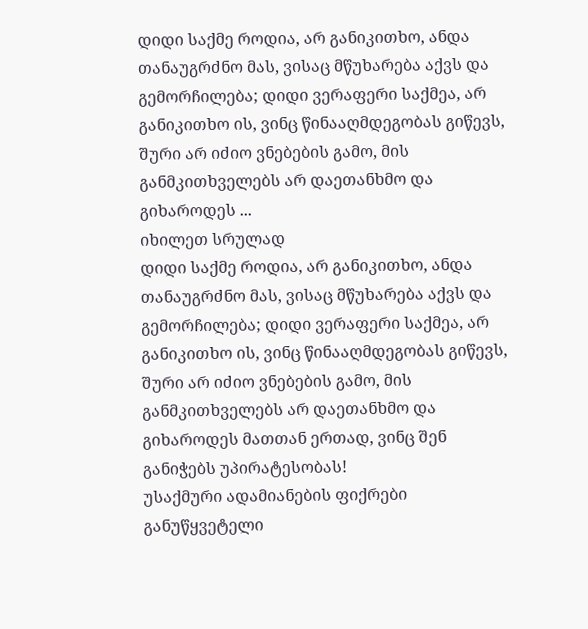დიდი საქმე როდია, არ განიკითხო, ანდა თანაუგრძნო მას, ვისაც მწუხარება აქვს და გემორჩილება; დიდი ვერაფერი საქმეა, არ განიკითხო ის, ვინც წინააღმდეგობას გიწევს, შური არ იძიო ვნებების გამო, მის განმკითხველებს არ დაეთანხმო და გიხაროდეს ...
იხილეთ სრულად
დიდი საქმე როდია, არ განიკითხო, ანდა თანაუგრძნო მას, ვისაც მწუხარება აქვს და გემორჩილება; დიდი ვერაფერი საქმეა, არ განიკითხო ის, ვინც წინააღმდეგობას გიწევს, შური არ იძიო ვნებების გამო, მის განმკითხველებს არ დაეთანხმო და გიხაროდეს მათთან ერთად, ვინც შენ განიჭებს უპირატესობას!
უსაქმური ადამიანების ფიქრები განუწყვეტელი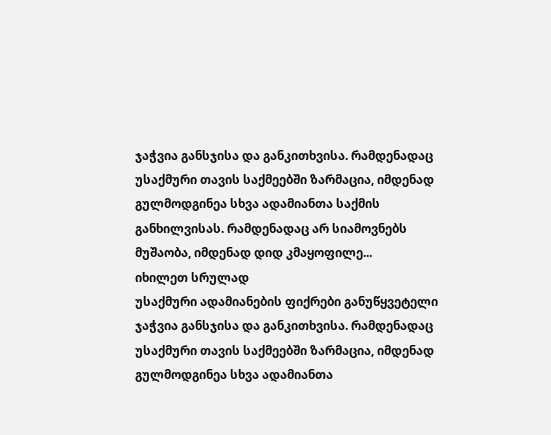ჯაჭვია განსჯისა და განკითხვისა. რამდენადაც უსაქმური თავის საქმეებში ზარმაცია, იმდენად გულმოდგინეა სხვა ადამიანთა საქმის განხილვისას. რამდენადაც არ სიამოვნებს მუშაობა, იმდენად დიდ კმაყოფილე...
იხილეთ სრულად
უსაქმური ადამიანების ფიქრები განუწყვეტელი ჯაჭვია განსჯისა და განკითხვისა. რამდენადაც უსაქმური თავის საქმეებში ზარმაცია, იმდენად გულმოდგინეა სხვა ადამიანთა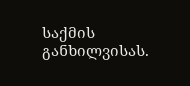საქმის განხილვისას.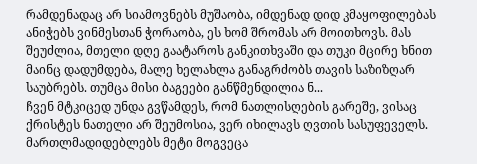რამდენადაც არ სიამოვნებს მუშაობა, იმდენად დიდ კმაყოფილებას ანიჭებს ვინმესთან ჭორაობა, ეს ხომ შრომას არ მოითხოვს. მას შეუძლია, მთელი დღე გაატაროს განკითხვაში და თუკი მცირე ხნით მაინც დადუმდება, მალე ხელახლა განაგრძობს თავის საზიზღარ საუბრებს. თუმცა მისი ბაგეები განწმენდილია ნ...
ჩვენ მტკიცედ უნდა გვწამდეს, რომ ნათლისღების გარეშე, ვისაც ქრისტეს ნათელი არ შეუმოსია, ვერ იხილავს ღვთის სასუფეველს. მართლმადიდებლებს მეტი მოგვეცა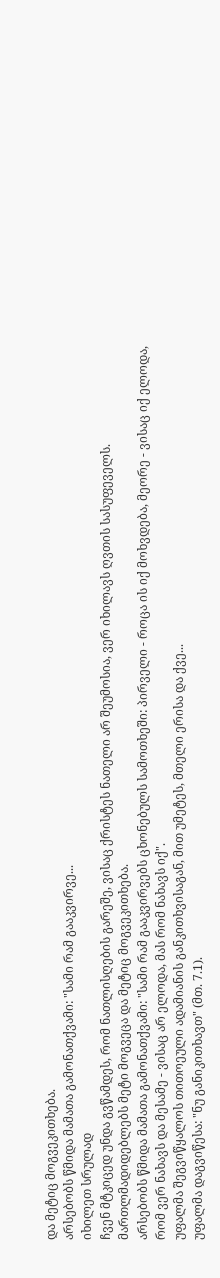და მეტიც მოგვეკითხება.
არსებობს წმიდა მამათა გამონათქვამი: "სამი რამ გააკვირვე...
იხილეთ სრულად
ჩვენ მტკიცედ უნდა გვწამდეს, რომ ნათლისღების გარეშე, ვისაც ქრისტეს ნათელი არ შეუმოსია, ვერ იხილავს ღვთის სასუფეველს. მართლმადიდებლებს მეტი მოგვეცა და მეტიც მოგვეკითხება.
არსებობს წმიდა მამათა გამონათქვამი: "სამი რამ გააკვირვებს ცხონებულს სამოთხეში: პირველი - როცა ის იქ მოხვდება, მეორე - ვისაც იქ ელოდა, რომ ვერ ნახავს და მესამე - ვისაც არ ელოდა, მას რომ ნახავს იქ".
უფალმა შეგვიწყალოს თითოეული ადამიანის განკითხვისაგან, მით უმეტეს, მთელი ერისა და ქვე...
უფალმა დაგვიწესა: "ნუ განიკითხავთ" (მთ. 7.1).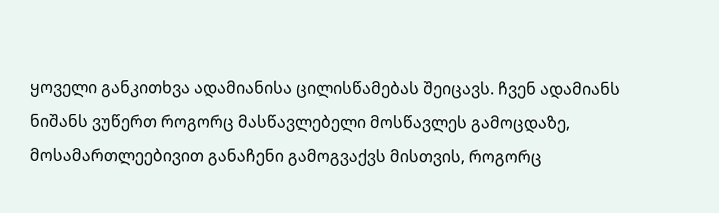ყოველი განკითხვა ადამიანისა ცილისწამებას შეიცავს. ჩვენ ადამიანს ნიშანს ვუწერთ როგორც მასწავლებელი მოსწავლეს გამოცდაზე, მოსამართლეებივით განაჩენი გამოგვაქვს მისთვის, როგორც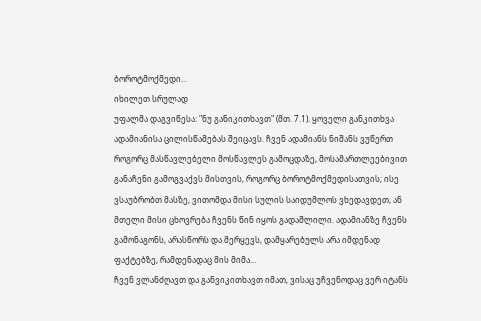ბოროტმოქმედი...
იხილეთ სრულად
უფალმა დაგვიწესა: "ნუ განიკითხავთ" (მთ. 7.1). ყოველი განკითხვა ადამიანისა ცილისწამებას შეიცავს. ჩვენ ადამიანს ნიშანს ვუწერთ როგორც მასწავლებელი მოსწავლეს გამოცდაზე, მოსამართლეებივით განაჩენი გამოგვაქვს მისთვის, როგორც ბოროტმოქმედისათვის; ისე ვსაუბრობთ მასზე, ვითომდა მისი სულის საიდუმლოს ვხედავდეთ, ან მთელი მისი ცხოვრება ჩვენს წინ იყოს გადაშლილი. ადამიანზე ჩვენს გამონაგონს, არასწორს და მერყევს, დამყარებულს არა იმდენად ფაქტებზე, რამდენადაც მის მიმა...
ჩვენ ვლანძღავთ და განვიკითხავთ იმათ, ვისაც უჩვენოდაც ვერ იტანს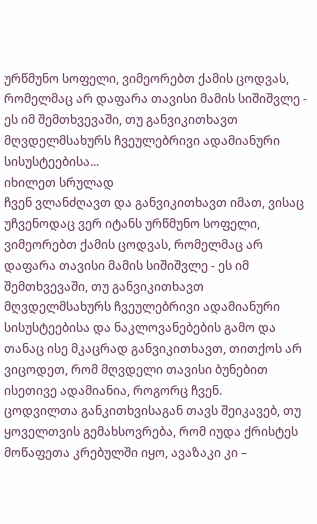ურწმუნო სოფელი, ვიმეორებთ ქამის ცოდვას, რომელმაც არ დაფარა თავისი მამის სიშიშვლე - ეს იმ შემთხვევაში, თუ განვიკითხავთ მღვდელმსახურს ჩვეულებრივი ადამიანური სისუსტეებისა...
იხილეთ სრულად
ჩვენ ვლანძღავთ და განვიკითხავთ იმათ, ვისაც უჩვენოდაც ვერ იტანს ურწმუნო სოფელი, ვიმეორებთ ქამის ცოდვას, რომელმაც არ დაფარა თავისი მამის სიშიშვლე - ეს იმ შემთხვევაში, თუ განვიკითხავთ მღვდელმსახურს ჩვეულებრივი ადამიანური სისუსტეებისა და ნაკლოვანებების გამო და თანაც ისე მკაცრად განვიკითხავთ, თითქოს არ ვიცოდეთ, რომ მღვდელი თავისი ბუნებით ისეთივე ადამიანია, როგორც ჩვენ.
ცოდვილთა განკითხვისაგან თავს შეიკავებ, თუ ყოველთვის გემახსოვრება, რომ იუდა ქრისტეს მოწაფეთა კრებულში იყო, ავაზაკი კი –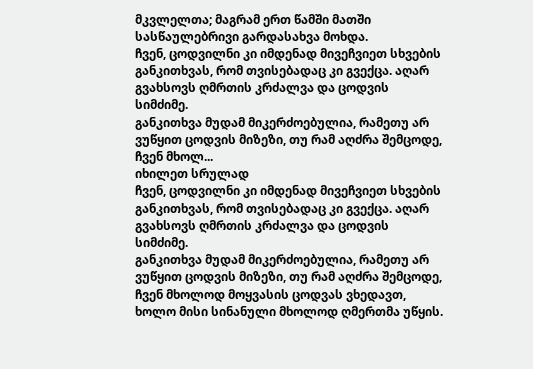მკვლელთა; მაგრამ ერთ წამში მათში სასწაულებრივი გარდასახვა მოხდა.
ჩვენ, ცოდვილნი კი იმდენად მივეჩვიეთ სხვების განკითხვას, რომ თვისებადაც კი გვექცა. აღარ გვახსოვს ღმრთის კრძალვა და ცოდვის სიმძიმე.
განკითხვა მუდამ მიკერძოებულია, რამეთუ არ ვუწყით ცოდვის მიზეზი, თუ რამ აღძრა შემცოდე, ჩვენ მხოლ...
იხილეთ სრულად
ჩვენ, ცოდვილნი კი იმდენად მივეჩვიეთ სხვების განკითხვას, რომ თვისებადაც კი გვექცა. აღარ გვახსოვს ღმრთის კრძალვა და ცოდვის სიმძიმე.
განკითხვა მუდამ მიკერძოებულია, რამეთუ არ ვუწყით ცოდვის მიზეზი, თუ რამ აღძრა შემცოდე, ჩვენ მხოლოდ მოყვასის ცოდვას ვხედავთ, ხოლო მისი სინანული მხოლოდ ღმერთმა უწყის.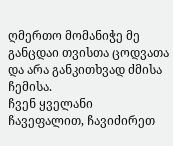ღმერთო მომანიჭე მე განცდაი თვისთა ცოდვათა და არა განკითხვად ძმისა ჩემისა.
ჩვენ ყველანი ჩავეფალით, ჩავიძირეთ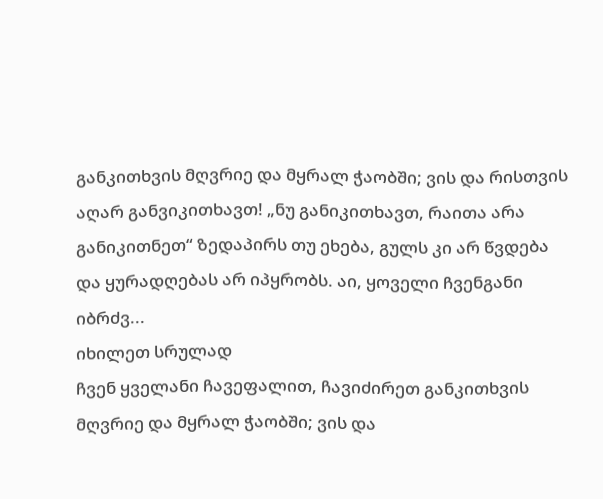განკითხვის მღვრიე და მყრალ ჭაობში; ვის და რისთვის აღარ განვიკითხავთ! „ნუ განიკითხავთ, რაითა არა განიკითნეთ“ ზედაპირს თუ ეხება, გულს კი არ წვდება და ყურადღებას არ იპყრობს. აი, ყოველი ჩვენგანი იბრძვ...
იხილეთ სრულად
ჩვენ ყველანი ჩავეფალით, ჩავიძირეთ განკითხვის მღვრიე და მყრალ ჭაობში; ვის და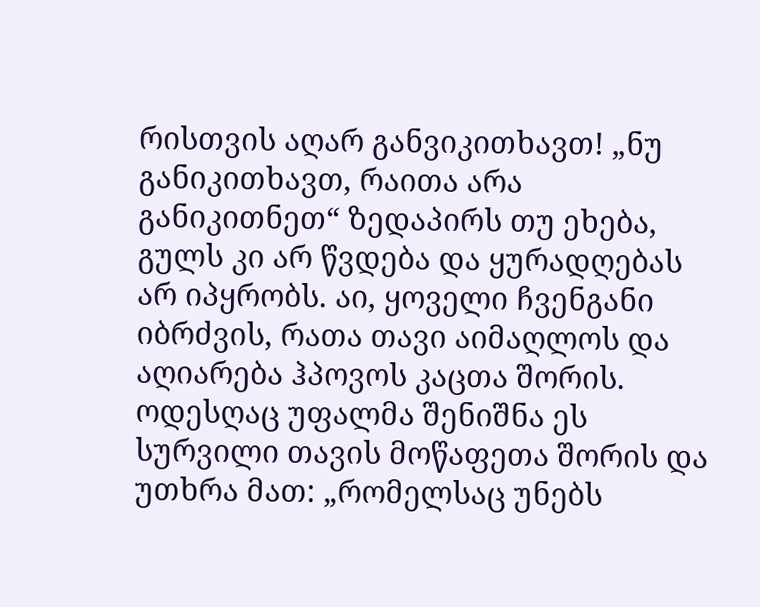რისთვის აღარ განვიკითხავთ! „ნუ განიკითხავთ, რაითა არა განიკითნეთ“ ზედაპირს თუ ეხება, გულს კი არ წვდება და ყურადღებას არ იპყრობს. აი, ყოველი ჩვენგანი იბრძვის, რათა თავი აიმაღლოს და აღიარება ჰპოვოს კაცთა შორის. ოდესღაც უფალმა შენიშნა ეს სურვილი თავის მოწაფეთა შორის და უთხრა მათ: „რომელსაც უნებს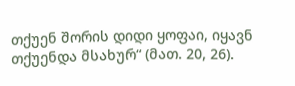თქუენ შორის დიდი ყოფაი, იყავნ თქუენდა მსახურ“ (მათ. 20, 26).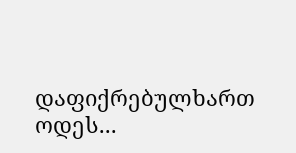დაფიქრებულხართ ოდეს...